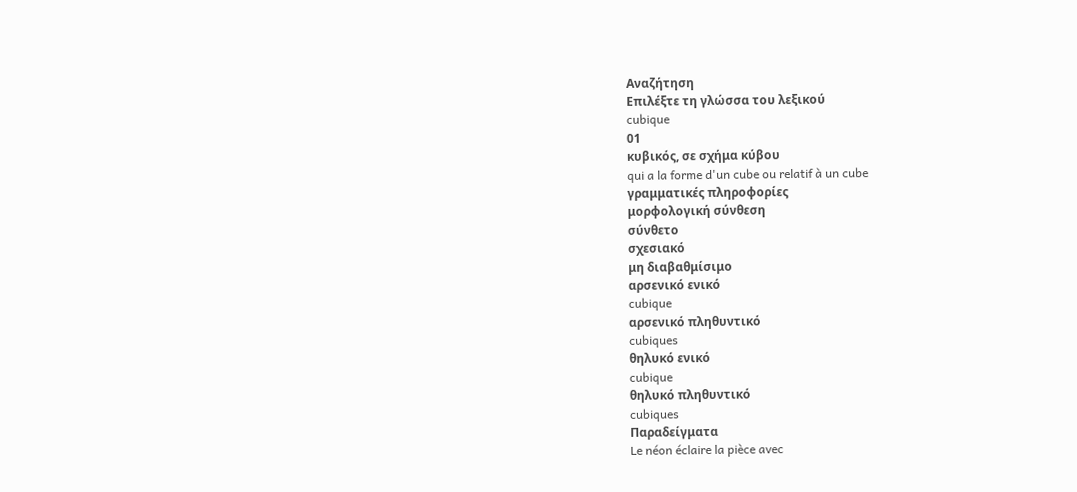Αναζήτηση
Επιλέξτε τη γλώσσα του λεξικού
cubique
01
κυβικός, σε σχήμα κύβου
qui a la forme d'un cube ou relatif à un cube
γραμματικές πληροφορίες
μορφολογική σύνθεση
σύνθετο
σχεσιακό
μη διαβαθμίσιμο
αρσενικό ενικό
cubique
αρσενικό πληθυντικό
cubiques
θηλυκό ενικό
cubique
θηλυκό πληθυντικό
cubiques
Παραδείγματα
Le néon éclaire la pièce avec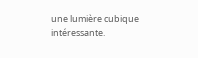une lumière cubique intéressante.